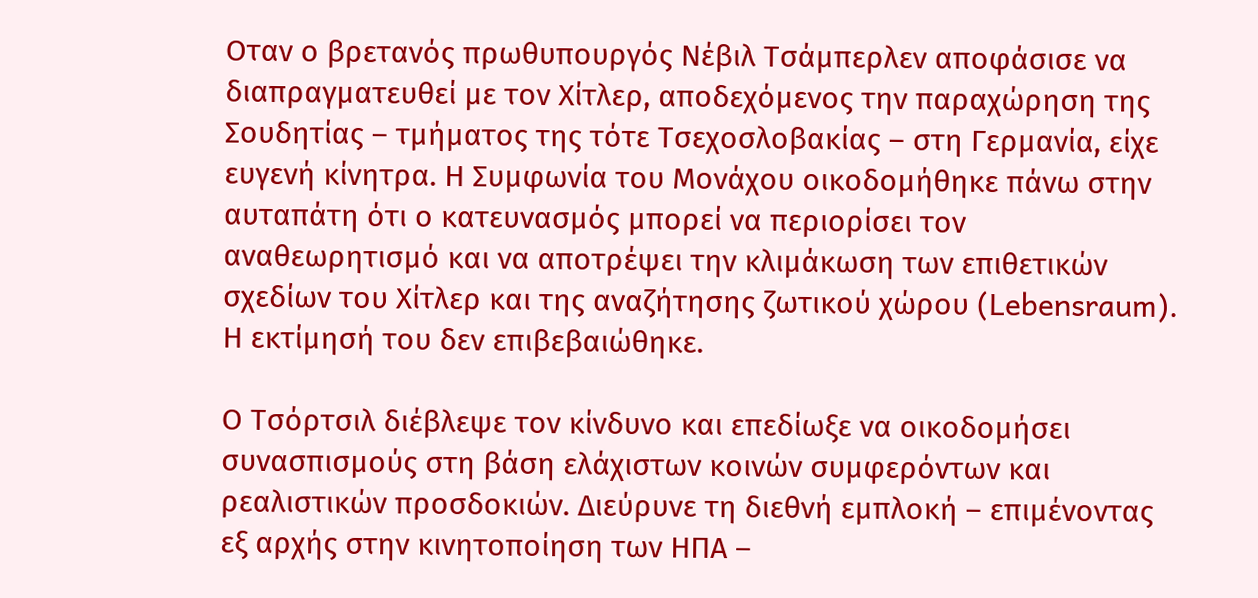Οταν ο βρετανός πρωθυπουργός Νέβιλ Τσάμπερλεν αποφάσισε να διαπραγματευθεί με τον Χίτλερ, αποδεχόμενος την παραχώρηση της Σουδητίας – τμήματος της τότε Τσεχοσλοβακίας – στη Γερμανία, είχε ευγενή κίνητρα. Η Συμφωνία του Μονάχου οικοδομήθηκε πάνω στην αυταπάτη ότι ο κατευνασμός μπορεί να περιορίσει τον αναθεωρητισμό και να αποτρέψει την κλιμάκωση των επιθετικών σχεδίων του Χίτλερ και της αναζήτησης ζωτικού χώρου (Lebensraum). Η εκτίμησή του δεν επιβεβαιώθηκε.

Ο Τσόρτσιλ διέβλεψε τον κίνδυνο και επεδίωξε να οικοδομήσει συνασπισμούς στη βάση ελάχιστων κοινών συμφερόντων και ρεαλιστικών προσδοκιών. Διεύρυνε τη διεθνή εμπλοκή – επιμένοντας εξ αρχής στην κινητοποίηση των ΗΠΑ –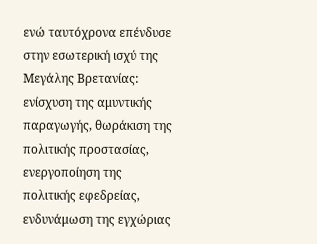ενώ ταυτόχρονα επένδυσε στην εσωτερική ισχύ της Μεγάλης Βρετανίας: ενίσχυση της αμυντικής παραγωγής, θωράκιση της πολιτικής προστασίας, ενεργοποίηση της πολιτικής εφεδρείας, ενδυνάμωση της εγχώριας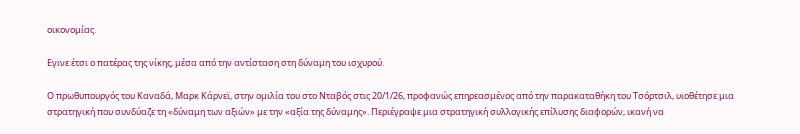οικονομίας.

Εγινε έτσι ο πατέρας της νίκης, μέσα από την αντίσταση στη δύναμη του ισχυρού.

Ο πρωθυπουργός του Καναδά, Μαρκ Κάρνεϊ, στην ομιλία του στο Νταβός στις 20/1/26, προφανώς επηρεασμένος από την παρακαταθήκη του Τσόρτσιλ, υιοθέτησε μια στρατηγική που συνδύαζε τη «δύναμη των αξιών» με την «αξία της δύναμης». Περιέγραψε μια στρατηγική συλλογικής επίλυσης διαφορών, ικανή να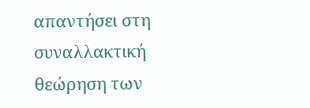απαντήσει στη συναλλακτική θεώρηση των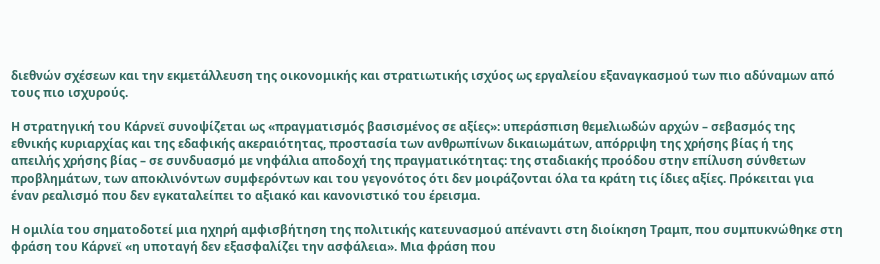διεθνών σχέσεων και την εκμετάλλευση της οικονομικής και στρατιωτικής ισχύος ως εργαλείου εξαναγκασμού των πιο αδύναμων από τους πιο ισχυρούς.

Η στρατηγική του Κάρνεϊ συνοψίζεται ως «πραγματισμός βασισμένος σε αξίες»: υπεράσπιση θεμελιωδών αρχών – σεβασμός της εθνικής κυριαρχίας και της εδαφικής ακεραιότητας, προστασία των ανθρωπίνων δικαιωμάτων, απόρριψη της χρήσης βίας ή της απειλής χρήσης βίας – σε συνδυασμό με νηφάλια αποδοχή της πραγματικότητας: της σταδιακής προόδου στην επίλυση σύνθετων προβλημάτων, των αποκλινόντων συμφερόντων και του γεγονότος ότι δεν μοιράζονται όλα τα κράτη τις ίδιες αξίες. Πρόκειται για έναν ρεαλισμό που δεν εγκαταλείπει το αξιακό και κανονιστικό του έρεισμα.

Η ομιλία του σηματοδοτεί μια ηχηρή αμφισβήτηση της πολιτικής κατευνασμού απέναντι στη διοίκηση Tραμπ, που συμπυκνώθηκε στη φράση του Κάρνεϊ «η υποταγή δεν εξασφαλίζει την ασφάλεια». Μια φράση που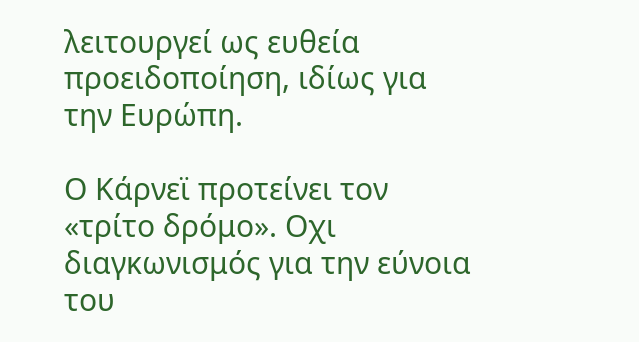λειτουργεί ως ευθεία προειδοποίηση, ιδίως για την Ευρώπη.

Ο Κάρνεϊ προτείνει τον «τρίτο δρόμο». Οχι διαγκωνισμός για την εύνοια του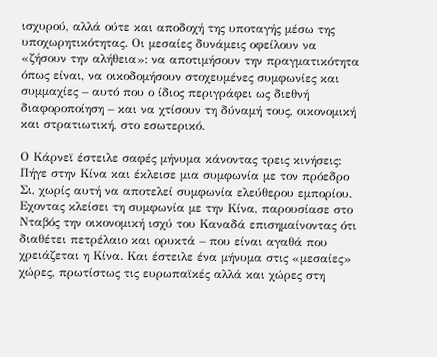ισχυρού, αλλά ούτε και αποδοχή της υποταγής μέσω της υποχωρητικότητας. Οι μεσαίες δυνάμεις οφείλουν να «ζήσουν την αλήθεια»: να αποτιμήσουν την πραγματικότητα όπως είναι, να οικοδομήσουν στοχευμένες συμφωνίες και συμμαχίες – αυτό που ο ίδιος περιγράφει ως διεθνή διαφοροποίηση – και να χτίσουν τη δύναμή τους, οικονομική και στρατιωτική, στο εσωτερικό.

Ο Κάρνεϊ έστειλε σαφές μήνυμα κάνοντας τρεις κινήσεις: Πήγε στην Κίνα και έκλεισε μια συμφωνία με τον πρόεδρο Σι, χωρίς αυτή να αποτελεί συμφωνία ελεύθερου εμπορίου. Εχοντας κλείσει τη συμφωνία με την Κίνα, παρουσίασε στο Νταβός την οικονομική ισχύ του Καναδά επισημαίνοντας ότι διαθέτει πετρέλαιο και ορυκτά – που είναι αγαθά που χρειάζεται η Κίνα. Και έστειλε ένα μήνυμα στις «μεσαίες» χώρες, πρωτίστως τις ευρωπαϊκές αλλά και χώρες στη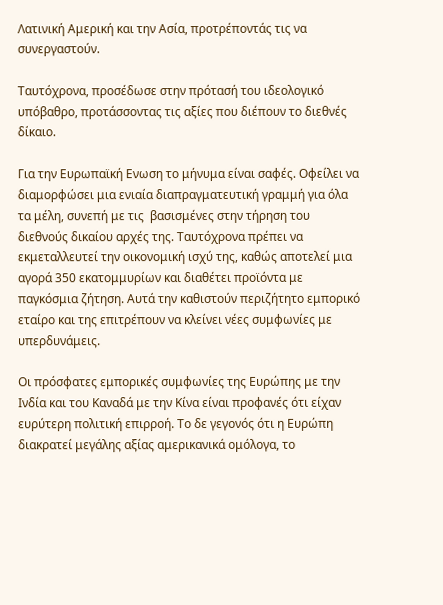Λατινική Αμερική και την Ασία, προτρέποντάς τις να συνεργαστούν.

Ταυτόχρονα, προσέδωσε στην πρότασή του ιδεολογικό υπόβαθρο, προτάσσοντας τις αξίες που διέπουν το διεθνές δίκαιο.

Για την Ευρωπαϊκή Ενωση το μήνυμα είναι σαφές. Οφείλει να διαμορφώσει μια ενιαία διαπραγματευτική γραμμή για όλα τα μέλη, συνεπή με τις  βασισμένες στην τήρηση του διεθνούς δικαίου αρχές της. Ταυτόχρονα πρέπει να εκμεταλλευτεί την οικονομική ισχύ της, καθώς αποτελεί μια αγορά 350 εκατομμυρίων και διαθέτει προϊόντα με παγκόσμια ζήτηση. Αυτά την καθιστούν περιζήτητο εμπορικό εταίρο και της επιτρέπουν να κλείνει νέες συμφωνίες με υπερδυνάμεις.

Οι πρόσφατες εμπορικές συμφωνίες της Ευρώπης με την Ινδία και του Καναδά με την Κίνα είναι προφανές ότι είχαν ευρύτερη πολιτική επιρροή. Το δε γεγονός ότι η Ευρώπη διακρατεί μεγάλης αξίας αμερικανικά ομόλογα, το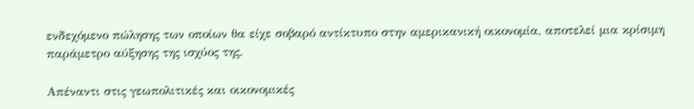ενδεχόμενο πώλησης των οποίων θα είχε σοβαρό αντίκτυπο στην αμερικανική οικονομία, αποτελεί μια κρίσιμη παράμετρο αύξησης της ισχύος της.

Απέναντι στις γεωπολιτικές και οικονομικές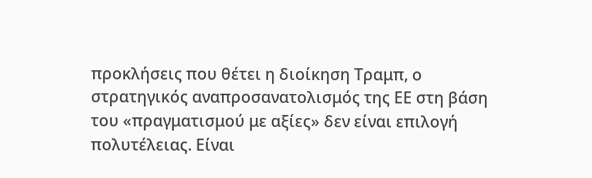προκλήσεις που θέτει η διοίκηση Tραμπ, ο στρατηγικός αναπροσανατολισμός της ΕΕ στη βάση του «πραγματισμού με αξίες» δεν είναι επιλογή πολυτέλειας. Είναι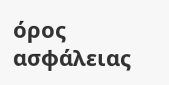όρος ασφάλειας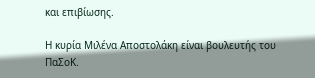και επιβίωσης.

Η κυρία Μιλένα Αποστολάκη είναι βουλευτής του ΠαΣοΚ.